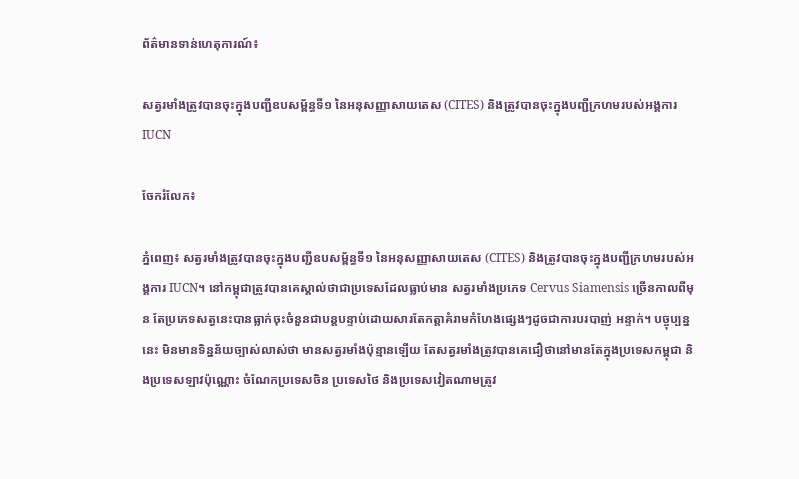ព័ត៌មានទាន់ហេតុការណ៍៖

សត្វរមាំងត្រូវបានចុះក្នុងបញ្ជីឧបសម្ព័ន្ធទី១ នៃអនុសញ្ញាសាយតេស (CITES) និងត្រូវបានចុះក្នុងបញ្ជីក្រហមរបស់អង្គការ IUCN

ចែករំលែក៖

ភ្នំពេញ៖ សត្វរមាំងត្រូវបានចុះក្នុងបញ្ជីឧបសម្ព័ន្ធទី១ នៃអនុសញ្ញាសាយតេស (CITES) និងត្រូវបានចុះក្នុងបញ្ជីក្រហមរបស់អង្គការ IUCN។ នៅកម្ពុជាត្រូវបានគេស្គាល់ថាជាប្រទេសដែលធ្លាប់មាន សត្វរមាំងប្រភេទ Cervus Siamensis ច្រើនកាលពីមុន តែប្រភេទសត្វនេះបានធ្លាក់ចុះចំនួនជាបន្តបន្ទាប់ដោយសារតែកត្តាគំរាមកំហែងផ្សេងៗដូចជាការបរបាញ់ អន្ទាក់។ បច្ចុប្បន្ននេះ មិនមានទិន្នន័យច្បាស់លាស់ថា មានសត្វរមាំងប៉ុន្មានឡើយ តែសត្វរមាំងត្រូវបានគេជឿថានៅមានតែក្នុងប្រទេសកម្ពុជា និងប្រទេសឡាវប៉ុណ្ណោះ ចំណែកប្រទេសចិន ប្រទេសថៃ និងប្រទេសវៀតណាមត្រូវ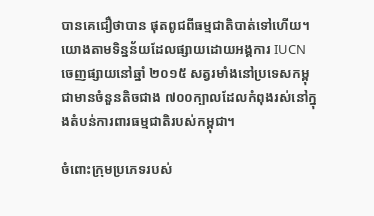បានគេជឿថាបាន ផុតពូជពីធម្មជាតិបាត់ទៅហើយ។ យោងតាមទិន្នន័យដែលផ្សាយដោយអង្គការ IUCN ចេញផ្សាយនៅឆ្នាំ ២០១៥ សត្វរមាំងនៅប្រទេសកម្ពុជាមានចំនួនតិចជាង ៧០០ក្បាលដែលកំពុងរស់នៅក្នុងតំបន់ការពារធម្មជាតិរបស់កម្ពុជា។

ចំពោះក្រុមប្រភេទរបស់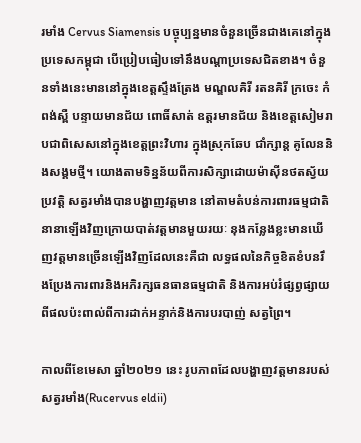រមាំង Cervus Siamensis បច្ចុប្បន្នមានចំនួនច្រើនជាងគេនៅក្នុងប្រទេសកម្ពុជា បើប្រៀបធៀបទៅនឹងបណ្តាប្រទេសជិតខាង។ ចំនួនទាំងនេះមាននៅក្នុងខេត្តស្ទឹងត្រែង មណ្ឌលគិរី រតនគិរី ក្រចេះ កំពង់ស្ពឺ បន្ទាយមានជ័យ ពោធិ៍សាត់ ឧត្តរមានជ័យ និងខេត្តសៀមរាបជាពិសេសនៅក្នុងខេត្តព្រះវិហារ ក្នុងស្រុកឆែប ជាំក្សាន្ត គូលែននិងសង្គមថ្មី។ យោងតាមទិន្នន័យពីការសិក្សាដោយម៉ាស៊ីនថតស្វ័យប្រវត្តិ សត្វរមាំងបានបង្ហាញវត្តមាន នៅតាមតំបន់ការពារធម្មជាតិនានាឡើងវិញក្រោយបាត់វត្តមានមួយរយៈ នុងកន្លែងខ្លះមានឃើញវត្តមានច្រើនឡើងវិញដែលនេះគឺជា លទ្ធផលនៃកិច្ចខិតខំបនរឹងប្រែងការពារនិងអភិរក្សធនធានធម្មជាតិ និងការអប់រំផ្សព្វផ្សាយពីផលប៉ះពាល់ពីការដាក់អន្ទាក់និងការបរបាញ់ សត្វព្រៃ។

កាលពីខែមេសា ឆ្នាំ២០២១ នេះ រូបភាពដែលបង្ហាញវត្តមានរបស់សត្វរមាំង(Rucervus eldii)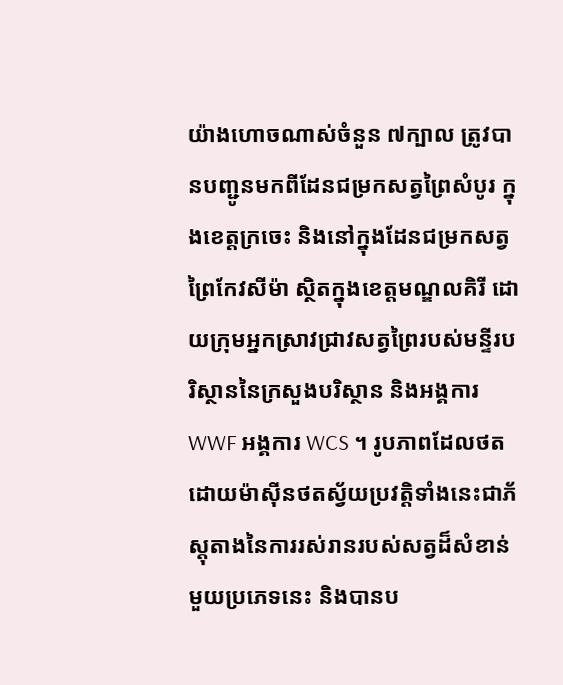យ៉ាងហោចណាស់ចំនួន ៧ក្បាល ត្រូវបានបញ្ជូនមកពីដែនជម្រកសត្វព្រៃសំបូរ ក្នុងខេត្តក្រចេះ និងនៅក្នុងដែនជម្រកសត្វព្រៃកែវសីម៉ា ស្ថិតក្នុងខេត្តមណ្ឌលគិរី ដោយក្រុមអ្នកស្រាវជ្រាវសត្វព្រៃរបស់មន្ទីរបរិស្ថាននៃក្រសួងបរិស្ថាន និងអង្គការ WWF អង្គការ WCS ។ រូបភាពដែលថតដោយម៉ាស៊ីនថតស្វ័យប្រវត្តិទាំងនេះជាភ័ស្តុតាងនៃការរស់រានរបស់សត្វដ៏សំខាន់មួយប្រភេទនេះ និងបានប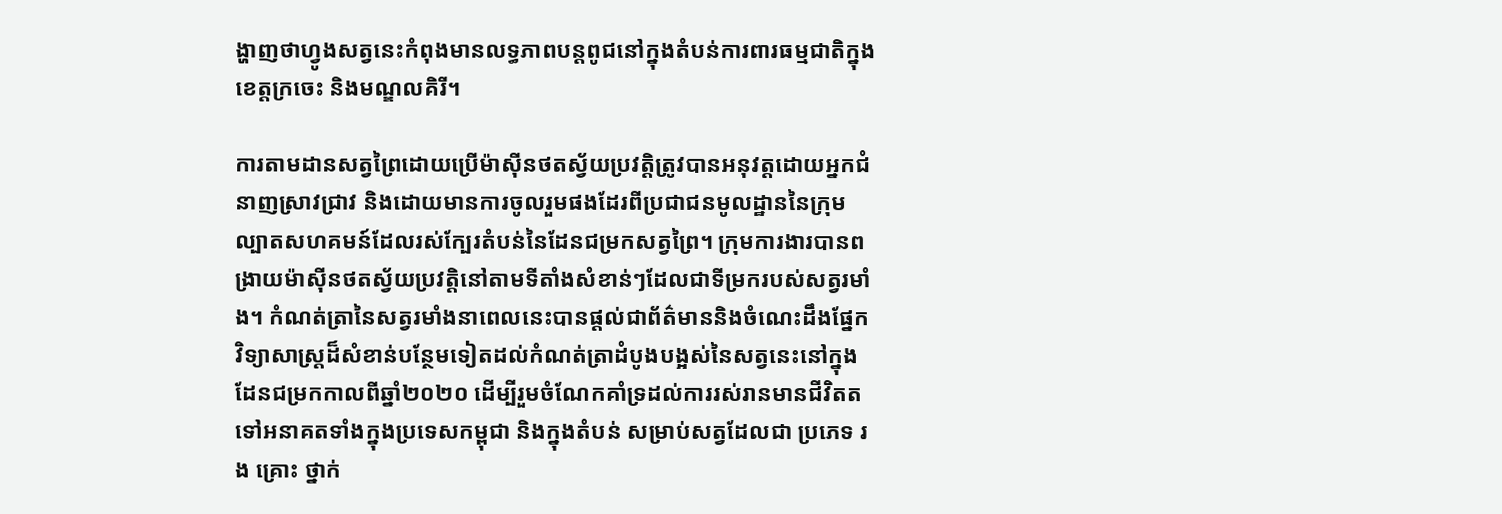ង្ហាញថាហ្វូងសត្វនេះកំពុងមានលទ្ធភាពបន្តពូជនៅក្នុងតំបន់ការពារធម្មជាតិក្នុងខេត្តក្រចេះ និងមណ្ឌលគិរី។

ការតាមដានសត្វព្រៃដោយប្រើម៉ាស៊ីនថតស្វ័យប្រវត្តិត្រូវបានអនុវត្តដោយអ្នកជំនាញស្រាវជ្រាវ និងដោយមានការចូលរួមផងដែរពីប្រជាជនមូលដ្ឋាននៃក្រុមល្បាតសហគមន៍ដែលរស់ក្បែរតំបន់នៃដែនជម្រកសត្វព្រៃ។ ក្រុមការងារបានពង្រាយម៉ាស៊ីនថតស្វ័យប្រវត្តិនៅតាមទីតាំងសំខាន់ៗដែលជាទីម្រករបស់សត្វរមាំង។ កំណត់ត្រានៃសត្វរមាំងនាពេលនេះបានផ្តល់ជាព័ត៌មាននិងចំណេះដឹងផ្នែកវិទ្យាសាស្ត្រដ៏សំខាន់បន្ថែមទៀតដល់កំណត់ត្រាដំបូងបង្អស់នៃសត្វនេះនៅក្នុងដែនជម្រកកាលពីឆ្នាំ២០២០ ដើម្បីរួមចំណែកគាំទ្រដល់ការរស់រានមានជីវិតតទៅអនាគតទាំងក្នុងប្រទេសកម្ពុជា និងក្នុងតំបន់ សម្រាប់សត្វដែលជា ប្រភេទ រង គ្រោះ ថ្នាក់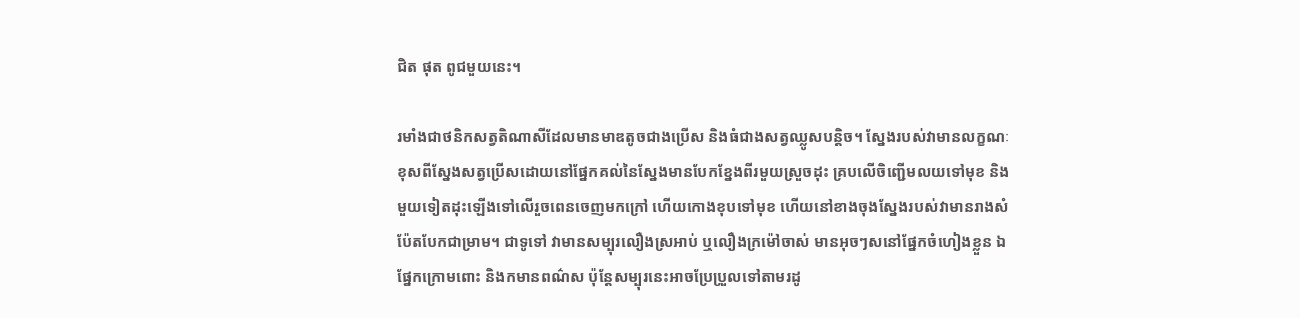ជិត ផុត ពូជមួយនេះ។

រមាំងជាថនិកសត្វតិណាសីដែលមានមាឌតូចជាងប្រើស និងធំជាងសត្វឈ្លូសបន្តិច។ ស្នែងរបស់វាមានលក្ខណៈខុសពីស្នែងសត្វប្រើសដោយនៅផ្នែកគល់នៃស្នែងមានបែកខ្នែងពីរមួយស្រួចដុះ គ្របលើចិញ្ជើមលយទៅមុខ និងមួយទៀតដុះឡើងទៅលើរួចពេនចេញមកក្រៅ ហើយកោងខុបទៅមុខ ហើយនៅខាងចុងស្នែងរបស់វាមានរាងសំប៉ែតបែកជាម្រាម។ ជាទូទៅ វាមានសម្បុរលឿងស្រអាប់ ឬលឿងក្រម៉ៅចាស់ មានអុចៗសនៅផ្នែកចំហៀងខ្លួន ឯផ្នែកក្រោមពោះ និងកមានពណ៌ស ប៉ុន្តែសម្បុរនេះអាចប្រែប្រួលទៅតាមរដូ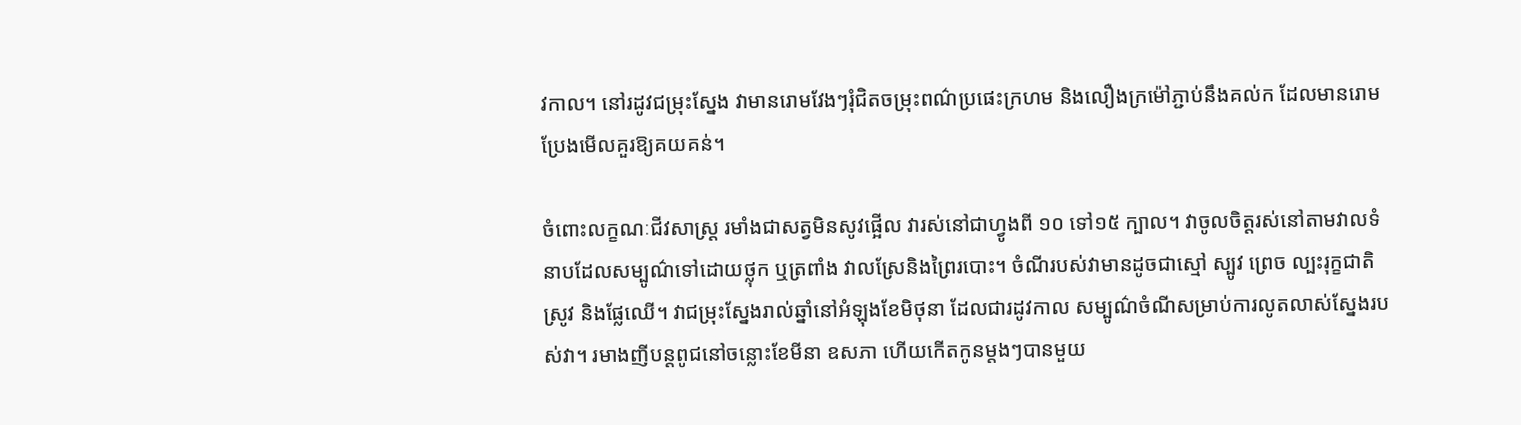វកាល។ នៅរដូវជម្រុះស្នែង វាមានរោមវែងៗរុំជិតចម្រុះពណ៌ប្រផេះក្រហម និងលឿងក្រម៉ៅភ្ជាប់នឹងគល់ក ដែលមានរោមប្រែងមើលគួរឱ្យគយគន់។

ចំពោះលក្ខណៈជីវសាស្ត្រ រមាំងជាសត្វមិនសូវផ្អើល វារស់នៅជាហ្វូងពី ១០ ទៅ១៥ ក្បាល។ វាចូលចិត្តរស់នៅតាមវាលទំនាបដែលសម្បូណ៌ទៅដោយថ្លុក ឬត្រពាំង វាលស្រែនិងព្រៃរបោះ។ ចំណីរបស់វាមានដូចជាស្មៅ ស្បូវ ព្រេច ល្បះរុក្ខជាតិ ស្រូវ និងផ្លែឈើ។ វាជម្រុះស្នែងរាល់ឆ្នាំនៅអំឡុងខែមិថុនា ដែលជារដូវកាល សម្បូណ៌ចំណីសម្រាប់ការលូតលាស់ស្នែងរបស់វា។ រមាងញីបន្តពូជនៅចន្លោះខែមីនា ឧសភា ហើយកើតកូនម្តងៗបានមួយ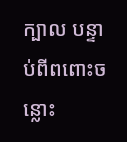ក្បាល បន្ទាប់ពីពពោះចន្លោះ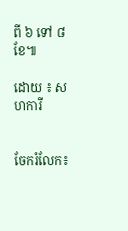ពី ៦ ទៅ ៨ខែ៕

ដោយ ៖ សហការី


ចែករំលែក៖